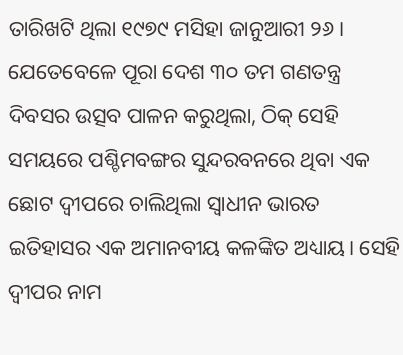ତାରିଖଟି ଥିଲା ୧୯୭୯ ମସିହା ଜାନୁଆରୀ ୨୬। ଯେତେବେଳେ ପୂରା ଦେଶ ୩୦ ତମ ଗଣତନ୍ତ୍ର ଦିବସର ଉତ୍ସବ ପାଳନ କରୁଥିଲା, ଠିକ୍ ସେହି ସମୟରେ ପଶ୍ଚିମବଙ୍ଗର ସୁନ୍ଦରବନରେ ଥିବା ଏକ ଛୋଟ ଦ୍ୱୀପରେ ଚାଲିଥିଲା ସ୍ୱାଧୀନ ଭାରତ ଇତିହାସର ଏକ ଅମାନବୀୟ କଳଙ୍କିତ ଅଧ୍ୟାୟ। ସେହି ଦ୍ୱୀପର ନାମ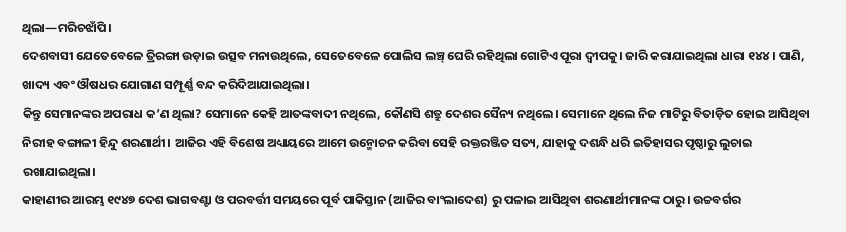ଥିଲା—ମରିଚଝାଁପି।
ଦେଶବାସୀ ଯେତେବେଳେ ତ୍ରିରଙ୍ଗା ଉଡ଼ାଇ ଉତ୍ସବ ମନାଉଥିଲେ, ସେତେବେଳେ ପୋଲିସ ଲଞ୍ଚ୍ ଘେରି ରହିଥିଲା ଗୋଟିଏ ପୂରା ଦ୍ୱୀପକୁ। ଜାରି କରାଯାଇଥିଲା ଧାରା ୧୪୪। ପାଣି, ଖାଦ୍ୟ ଏବଂ ଔଷଧର ଯୋଗାଣ ସମ୍ପୂର୍ଣ୍ଣ ବନ୍ଦ କରିଦିଆଯାଇଥିଲା।
କିନ୍ତୁ ସେମାନଙ୍କର ଅପରାଧ କ’ଣ ଥିଲା? ସେମାନେ କେହି ଆତଙ୍କବାଦୀ ନଥିଲେ, କୌଣସି ଶତ୍ରୁ ଦେଶର ସୈନ୍ୟ ନଥିଲେ। ସେମାନେ ଥିଲେ ନିଜ ମାଟିରୁ ବିତାଡ଼ିତ ହୋଇ ଆସିଥିବା ନିରୀହ ବଙ୍ଗାଳୀ ହିନ୍ଦୁ ଶରଣାର୍ଥୀ। ଆଜିର ଏହି ବିଶେଷ ଅଧ୍ୟାୟରେ ଆମେ ଉନ୍ମୋଚନ କରିବା ସେହି ରକ୍ତରଞ୍ଜିତ ସତ୍ୟ, ଯାହାକୁ ଦଶନ୍ଧି ଧରି ଇତିହାସର ପୃଷ୍ଠାରୁ ଲୁଚାଇ ରଖାଯାଇଥିଲା।
କାହାଣୀର ଆରମ୍ଭ ୧୯୪୭ ଦେଶ ଭାଗବଣ୍ଟା ଓ ପରବର୍ତ୍ତୀ ସମୟରେ ପୂର୍ବ ପାକିସ୍ତାନ (ଆଜିର ବାଂଲାଦେଶ) ରୁ ପଳାଇ ଆସିଥିବା ଶରଣାର୍ଥୀମାନଙ୍କ ଠାରୁ। ଉଚ୍ଚବର୍ଗର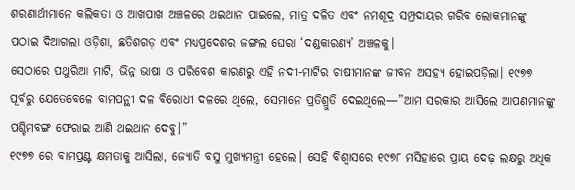ଶରଣାର୍ଥୀମାନେ କଲିକତା ଓ ଆଖପାଖ ଅଞ୍ଚଳରେ ଥଇଥାନ ପାଇଲେ, ମାତ୍ର ଦଳିତ ଏବଂ ନମଶୂଦ୍ର ସମ୍ପ୍ରଦାୟର ଗରିବ ଲୋକମାନଙ୍କୁ ପଠାଇ ଦିଆଗଲା ଓଡ଼ିଶା, ଛତିଶଗଡ଼ ଏବଂ ମଧ୍ୟପ୍ରଦେଶର ଜଙ୍ଗଲ ଘେରା ‘ଦଣ୍ଡକାରଣ୍ୟ’ ଅଞ୍ଚଳକୁ।
ସେଠାରେ ପଥୁରିଆ ମାଟି, ଭିନ୍ନ ଭାଷା ଓ ପରିବେଶ କାରଣରୁ ଏହି ନଦୀ-ମାଟିର ଚାଷୀମାନଙ୍କ ଜୀବନ ଅସହ୍ୟ ହୋଇପଡ଼ିଲା। ୧୯୭୭ ପୂର୍ବରୁ ଯେତେବେଳେ ବାମପନ୍ଥୀ ଦଳ ବିରୋଧୀ ଦଳରେ ଥିଲେ, ସେମାନେ ପ୍ରତିଶ୍ରୁତି ଦେଇଥିଲେ—”ଆମ ସରକାର ଆସିଲେ ଆପଣମାନଙ୍କୁ ପଶ୍ଚିମବଙ୍ଗ ଫେରାଇ ଆଣି ଥଇଥାନ ଦେବୁ।”
୧୯୭୭ ରେ ବାମପ୍ରଣ୍ଟ କ୍ଷମତାକୁ ଆସିଲା, ଜ୍ୟୋତି ବସୁ ମୁଖ୍ୟମନ୍ତ୍ରୀ ହେଲେ। ସେହି ବିଶ୍ୱାସରେ ୧୯୭୮ ମସିହାରେ ପ୍ରାୟ ଦେଢ଼ ଲକ୍ଷରୁ ଅଧିକ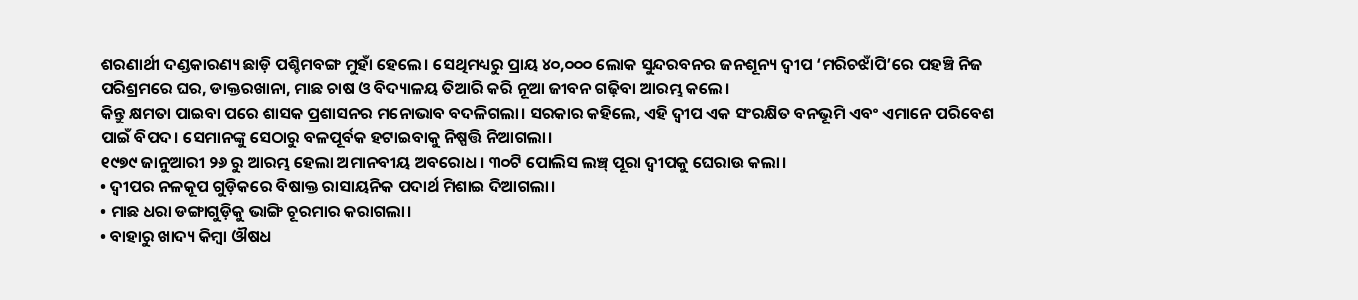ଶରଣାର୍ଥୀ ଦଣ୍ଡକାରଣ୍ୟ ଛାଡ଼ି ପଶ୍ଚିମବଙ୍ଗ ମୁହାଁ ହେଲେ। ସେଥିମଧ୍ୟରୁ ପ୍ରାୟ ୪୦,୦୦୦ ଲୋକ ସୁନ୍ଦରବନର ଜନଶୂନ୍ୟ ଦ୍ୱୀପ ‘ମରିଚଝାଁପି’ରେ ପହଞ୍ଚି ନିଜ ପରିଶ୍ରମରେ ଘର, ଡାକ୍ତରଖାନା, ମାଛ ଚାଷ ଓ ବିଦ୍ୟାଳୟ ତିଆରି କରି ନୂଆ ଜୀବନ ଗଢ଼ିବା ଆରମ୍ଭ କଲେ।
କିନ୍ତୁ କ୍ଷମତା ପାଇବା ପରେ ଶାସକ ପ୍ରଶାସନର ମନୋଭାବ ବଦଳିଗଲା। ସରକାର କହିଲେ, ଏହି ଦ୍ୱୀପ ଏକ ସଂରକ୍ଷିତ ବନଭୂମି ଏବଂ ଏମାନେ ପରିବେଶ ପାଇଁ ବିପଦ। ସେମାନଙ୍କୁ ସେଠାରୁ ବଳପୂର୍ବକ ହଟାଇବାକୁ ନିଷ୍ପତ୍ତି ନିଆଗଲା।
୧୯୭୯ ଜାନୁଆରୀ ୨୬ ରୁ ଆରମ୍ଭ ହେଲା ଅମାନବୀୟ ଅବରୋଧ। ୩୦ଟି ପୋଲିସ ଲଞ୍ଚ୍ ପୂରା ଦ୍ୱୀପକୁ ଘେରାଉ କଲା।
• ଦ୍ୱୀପର ନଳକୂପ ଗୁଡ଼ିକରେ ବିଷାକ୍ତ ରାସାୟନିକ ପଦାର୍ଥ ମିଶାଇ ଦିଆଗଲା।
• ମାଛ ଧରା ଡଙ୍ଗାଗୁଡ଼ିକୁ ଭାଙ୍ଗି ଚୂରମାର କରାଗଲା।
• ବାହାରୁ ଖାଦ୍ୟ କିମ୍ବା ଔଷଧ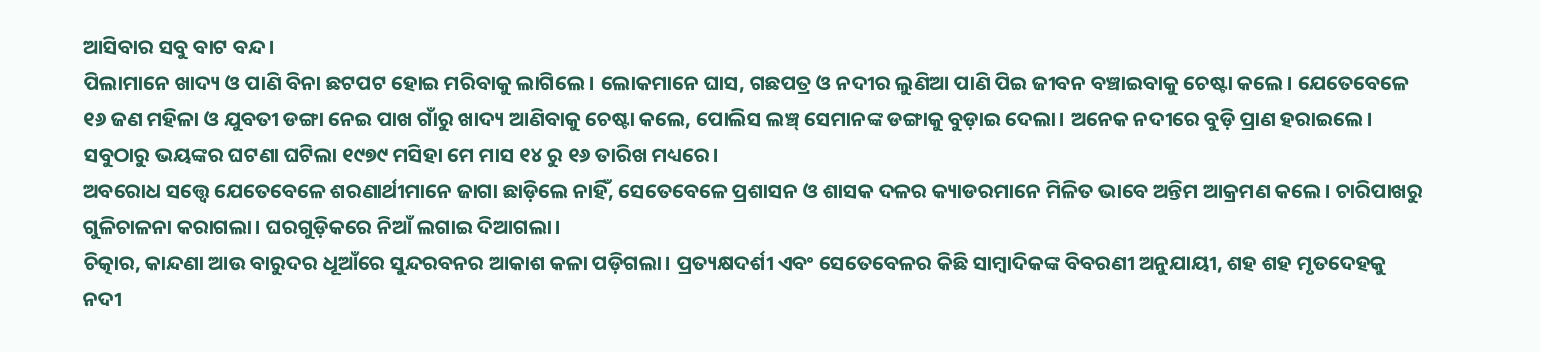ଆସିବାର ସବୁ ବାଟ ବନ୍ଦ।
ପିଲାମାନେ ଖାଦ୍ୟ ଓ ପାଣି ବିନା ଛଟପଟ ହୋଇ ମରିବାକୁ ଲାଗିଲେ। ଲୋକମାନେ ଘାସ, ଗଛପତ୍ର ଓ ନଦୀର ଲୁଣିଆ ପାଣି ପିଇ ଜୀବନ ବଞ୍ଚାଇବାକୁ ଚେଷ୍ଟା କଲେ। ଯେତେବେଳେ ୧୬ ଜଣ ମହିଳା ଓ ଯୁବତୀ ଡଙ୍ଗା ନେଇ ପାଖ ଗାଁରୁ ଖାଦ୍ୟ ଆଣିବାକୁ ଚେଷ୍ଟା କଲେ, ପୋଲିସ ଲଞ୍ଚ୍ ସେମାନଙ୍କ ଡଙ୍ଗାକୁ ବୁଡ଼ାଇ ଦେଲା। ଅନେକ ନଦୀରେ ବୁଡ଼ି ପ୍ରାଣ ହରାଇଲେ।
ସବୁଠାରୁ ଭୟଙ୍କର ଘଟଣା ଘଟିଲା ୧୯୭୯ ମସିହା ମେ ମାସ ୧୪ ରୁ ୧୬ ତାରିଖ ମଧ୍ୟରେ।
ଅବରୋଧ ସତ୍ତ୍ୱେ ଯେତେବେଳେ ଶରଣାର୍ଥୀମାନେ ଜାଗା ଛାଡ଼ିଲେ ନାହିଁ, ସେତେବେଳେ ପ୍ରଶାସନ ଓ ଶାସକ ଦଳର କ୍ୟାଡରମାନେ ମିଳିତ ଭାବେ ଅନ୍ତିମ ଆକ୍ରମଣ କଲେ। ଚାରିପାଖରୁ ଗୁଳିଚାଳନା କରାଗଲା। ଘରଗୁଡ଼ିକରେ ନିଆଁ ଲଗାଇ ଦିଆଗଲା।
ଚିତ୍କାର, କାନ୍ଦଣା ଆଉ ବାରୁଦର ଧୂଆଁରେ ସୁନ୍ଦରବନର ଆକାଶ କଳା ପଡ଼ିଗଲା। ପ୍ରତ୍ୟକ୍ଷଦର୍ଶୀ ଏବଂ ସେତେବେଳର କିଛି ସାମ୍ବାଦିକଙ୍କ ବିବରଣୀ ଅନୁଯାୟୀ, ଶହ ଶହ ମୃତଦେହକୁ ନଦୀ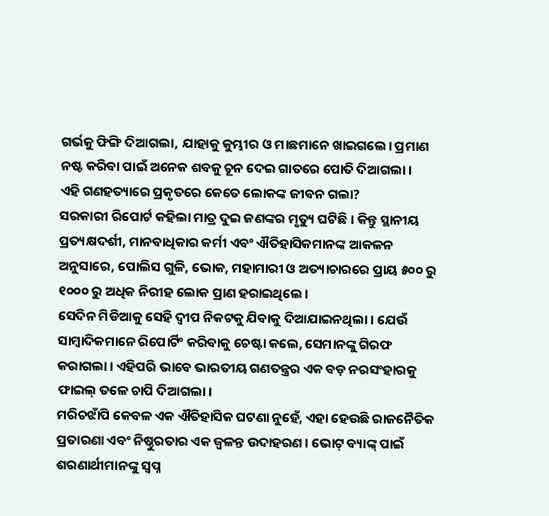ଗର୍ଭକୁ ଫିଙ୍ଗି ଦିଆଗଲା, ଯାହାକୁ କୁମ୍ଭୀର ଓ ମାଛମାନେ ଖାଇଗଲେ। ପ୍ରମାଣ ନଷ୍ଟ କରିବା ପାଇଁ ଅନେକ ଶବକୁ ଚୂନ ଦେଇ ଗାତରେ ପୋତି ଦିଆଗଲା।
ଏହି ଗଣହତ୍ୟାରେ ପ୍ରକୃତରେ କେତେ ଲୋକଙ୍କ ଜୀବନ ଗଲା?
ସରକାରୀ ରିପୋର୍ଟ କହିଲା ମାତ୍ର ଦୁଇ ଜଣଙ୍କର ମୃତ୍ୟୁ ଘଟିଛି। କିନ୍ତୁ ସ୍ଥାନୀୟ ପ୍ରତ୍ୟକ୍ଷଦର୍ଶୀ, ମାନବାଧିକାର କର୍ମୀ ଏବଂ ଐତିହାସିକମାନଙ୍କ ଆକଳନ ଅନୁସାରେ, ପୋଲିସ ଗୁଳି, ଭୋକ, ମହାମାରୀ ଓ ଅତ୍ୟାଚାରରେ ପ୍ରାୟ ୫୦୦ ରୁ ୧୦୦୦ ରୁ ଅଧିକ ନିରୀହ ଲୋକ ପ୍ରାଣ ହରାଇଥିଲେ।
ସେଦିନ ମିଡିଆକୁ ସେହି ଦ୍ୱୀପ ନିକଟକୁ ଯିବାକୁ ଦିଆଯାଇନଥିଲା। ଯେଉଁ ସାମ୍ବାଦିକମାନେ ରିପୋର୍ଟିଂ କରିବାକୁ ଚେଷ୍ଟା କଲେ, ସେମାନଙ୍କୁ ଗିରଫ କରାଗଲା। ଏହିପରି ଭାବେ ଭାରତୀୟ ଗଣତନ୍ତ୍ରର ଏକ ବଡ଼ ନରସଂହାରକୁ ଫାଇଲ୍ ତଳେ ଚାପି ଦିଆଗଲା।
ମରିଚଝାଁପି କେବଳ ଏକ ଐତିହାସିକ ଘଟଣା ନୁହେଁ, ଏହା ହେଉଛି ରାଜନୈତିକ ପ୍ରତାରଣା ଏବଂ ନିଷ୍ଠୁରତାର ଏକ ଜ୍ୱଳନ୍ତ ଉଦାହରଣ। ଭୋଟ୍ ବ୍ୟାଙ୍କ୍ ପାଇଁ ଶରଣାର୍ଥୀମାନଙ୍କୁ ସ୍ୱପ୍ନ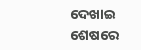ଦେଖାଇ ଶେଷରେ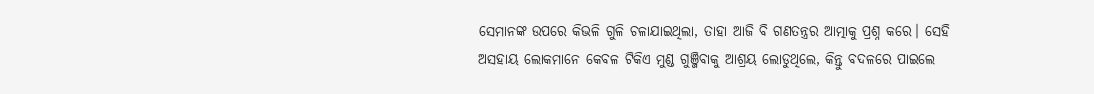ସେମାନଙ୍କ ଉପରେ କିଭଳି ଗୁଳି ଚଳାଯାଇଥିଲା, ତାହା ଆଜି ବି ଗଣତନ୍ତ୍ରର ଆତ୍ମାକୁ ପ୍ରଶ୍ନ କରେ। ସେହି ଅସହାୟ ଲୋକମାନେ କେବଳ ଟିକିଏ ମୁଣ୍ଡ ଗୁଞ୍ଜିବାକୁ ଆଶ୍ରୟ ଲୋଡୁଥିଲେ, କିନ୍ତୁ ବଦଳରେ ପାଇଲେ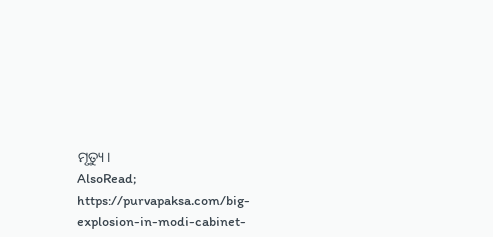ମୃତ୍ୟୁ।
AlsoRead; https://purvapaksa.com/big-explosion-in-modi-cabinet-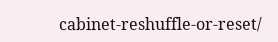cabinet-reshuffle-or-reset/